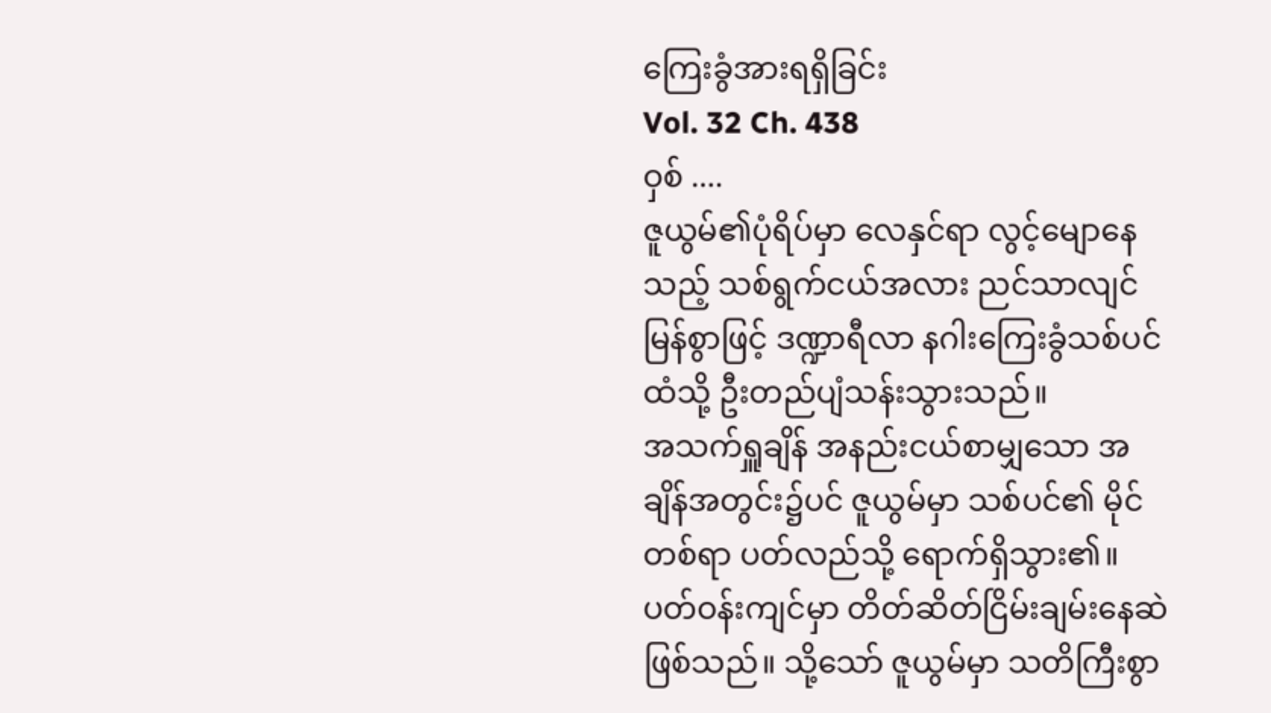ကြေးခွံအားရရှိခြင်း
Vol. 32 Ch. 438
ဝှစ် ....
ဇူယွမ်၏ပုံရိပ်မှာ လေနှင်ရာ လွင့်မျောနေသည့် သစ်ရွက်ငယ်အလား ညင်သာလျင်မြန်စွာဖြင့် ဒဏ္ဍာရီလာ နဂါးကြေးခွံသစ်ပင်ထံသို့ ဦးတည်ပျံသန်းသွားသည်။
အသက်ရှူချိန် အနည်းငယ်စာမျှသော အချိန်အတွင်း၌ပင် ဇူယွမ်မှာ သစ်ပင်၏ မိုင်တစ်ရာ ပတ်လည်သို့ ရောက်ရှိသွား၏။
ပတ်ဝန်းကျင်မှာ တိတ်ဆိတ်ငြိမ်းချမ်းနေဆဲ ဖြစ်သည်။ သို့သော် ဇူယွမ်မှာ သတိကြီးစွာ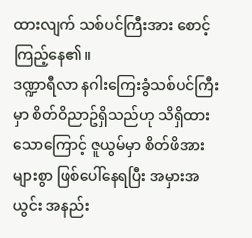ထားလျက် သစ်ပင်ကြီးအား စောင့်ကြည့်နေ၏။
ဒဏ္ဍာရီလာ နဂါးကြေးခွံသစ်ပင်ကြီးမှာ စိတ်ဝိညာဥ်ရှိသည်ဟု သိရှိထားသောကြောင့် ဇူယွမ်မှာ စိတ်ဖိအားများစွာ ဖြစ်ပေါ်နေရပြီး အမှားအယွင်း အနည်း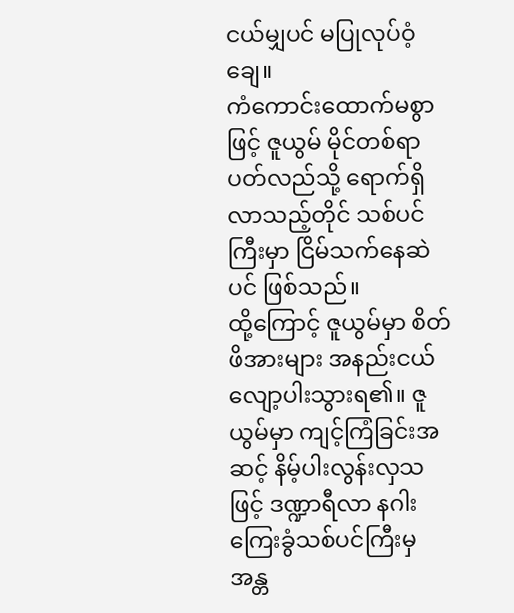ငယ်မျှပင် မပြုလုပ်ဝံ့ချေ။
ကံကောင်းထောက်မစွာဖြင့် ဇူယွမ် မိုင်တစ်ရာပတ်လည်သို့ ရောက်ရှိလာသည့်တိုင် သစ်ပင်ကြီးမှာ ငြိမ်သက်နေဆဲပင် ဖြစ်သည်။
ထို့ကြောင့် ဇူယွမ်မှာ စိတ်ဖိအားများ အနည်းငယ် လျော့ပါးသွားရ၏။ ဇူယွမ်မှာ ကျင့်ကြံခြင်းအဆင့် နိမ့်ပါးလွန်းလှသဖြင့် ဒဏ္ဍာရီလာ နဂါးကြေးခွံသစ်ပင်ကြီးမှ အန္တ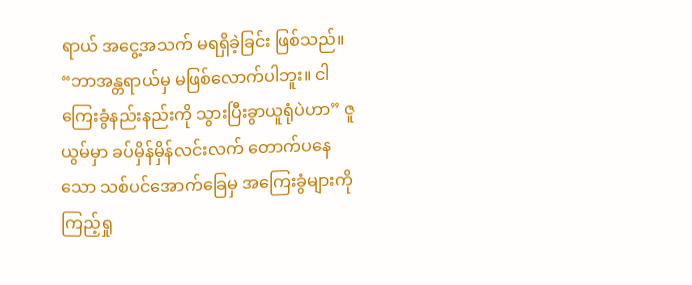ရာယ် အငွေ့အသက် မရရှိခဲ့ခြင်း ဖြစ်သည်။
“ဘာအန္တရာယ်မှ မဖြစ်လောက်ပါဘူး။ ငါကြေးခွံနည်းနည်းကို သွားပြီးခွာယူရုံပဲဟာ” ဇူယွမ်မှာ ခပ်မှိန်မှိန်လင်းလက် တောက်ပနေသော သစ်ပင်အောက်ခြေမှ အကြေးခွံများကို ကြည့်ရှု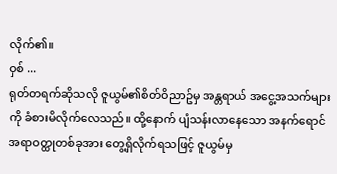လိုက်၏။
ဝှစ် ...
ရုတ်တရက်ဆိုသလို ဇူယွမ်၏စိတ်ဝိညာဥ်မှ အန္တရာယ် အငွေ့အသက်များကို ခံစားမိလိုက်လေသည်။ ထို့နောက် ပျံသန်းလာနေသော အနက်ရောင် အရာဝတ္ထုတစ်ခုအား တွေ့ရှိလိုက်ရသဖြင့် ဇူယွမ်မှ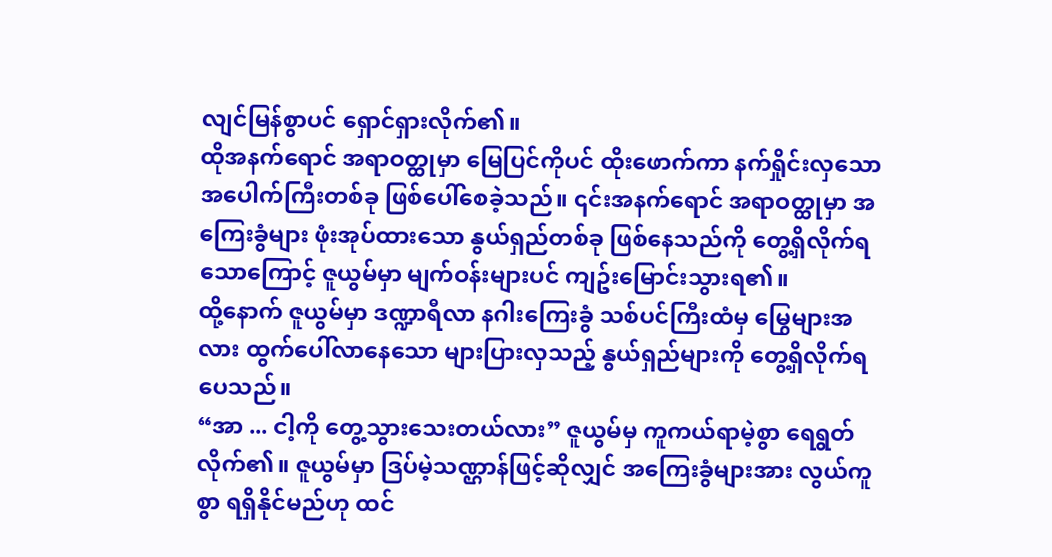လျင်မြန်စွာပင် ရှောင်ရှားလိုက်၏။
ထိုအနက်ရောင် အရာဝတ္ထုမှာ မြေပြင်ကိုပင် ထိုးဖောက်ကာ နက်ရှိုင်းလှသော အပေါက်ကြီးတစ်ခု ဖြစ်ပေါ်စေခဲ့သည်။ ၎င်းအနက်ရောင် အရာဝတ္ထုမှာ အကြေးခွံများ ဖုံးအုပ်ထားသော နွယ်ရှည်တစ်ခု ဖြစ်နေသည်ကို တွေ့ရှိလိုက်ရသောကြောင့် ဇူယွမ်မှာ မျက်ဝန်းများပင် ကျဥ်းမြောင်းသွားရ၏။
ထို့နောက် ဇူယွမ်မှာ ဒဏ္ဍာရီလာ နဂါးကြေးခွံ သစ်ပင်ကြီးထံမှ မြွေများအလား ထွက်ပေါ်လာနေသော များပြားလှသည့် နွယ်ရှည်များကို တွေ့ရှိလိုက်ရပေသည်။
“အာ ... ငါ့ကို တွေ့သွားသေးတယ်လား” ဇူယွမ်မှ ကူကယ်ရာမဲ့စွာ ရေရွတ်လိုက်၏။ ဇူယွမ်မှာ ဒြပ်မဲ့သဏ္ဌာန်ဖြင့်ဆိုလျှင် အကြေးခွံများအား လွယ်ကူစွာ ရရှိနိုင်မည်ဟု ထင်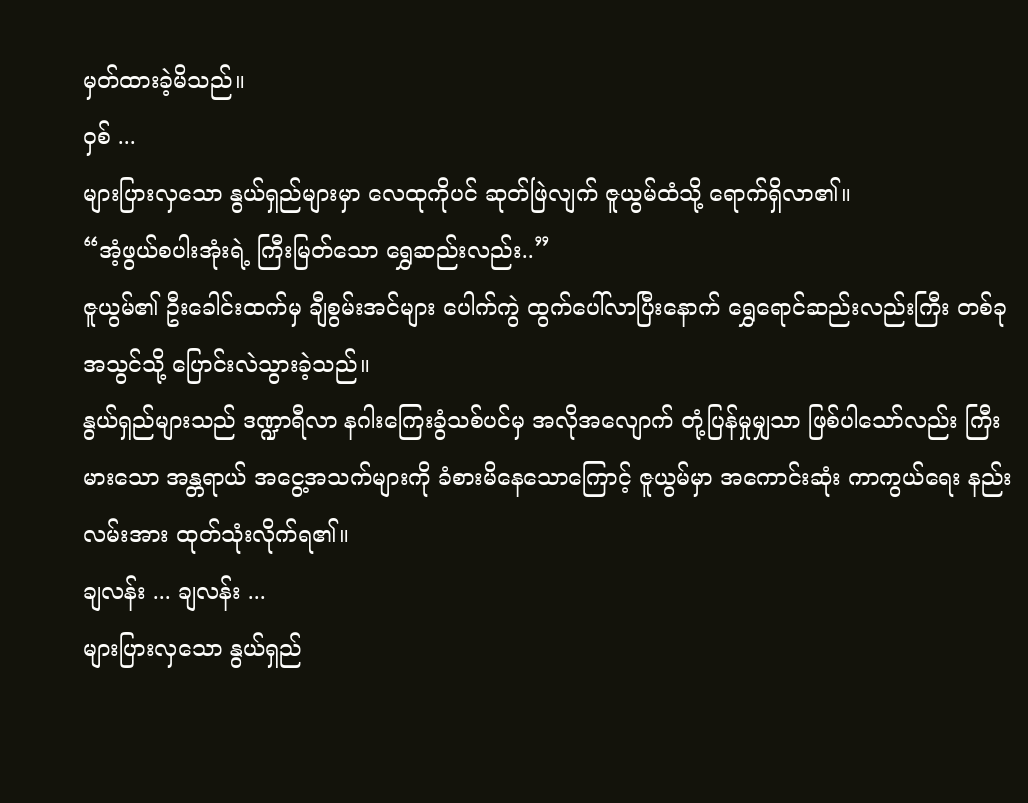မှတ်ထားခဲ့မိသည်။
ဝှစ် ...
များပြားလှသော နွယ်ရှည်များမှာ လေထုကိုပင် ဆုတ်ဖြဲလျက် ဇူယွမ်ထံသို့ ရောက်ရှိလာ၏။
“အံ့ဖွယ်စပါးအုံးရဲ့ ကြီးမြတ်သော ရွှေဆည်းလည်း..”
ဇူယွမ်၏ ဦးခေါင်းထက်မှ ချီစွမ်းအင်များ ပေါက်ကွဲ ထွက်ပေါ်လာပြီးနောက် ရွှေရောင်ဆည်းလည်းကြီး တစ်ခုအသွင်သို့ ပြောင်းလဲသွားခဲ့သည်။
နွယ်ရှည်များသည် ဒဏ္ဍာရီလာ နဂါးကြေးခွံသစ်ပင်မှ အလိုအလျောက် တုံ့ပြန်မှုမျှသာ ဖြစ်ပါသော်လည်း ကြီးမားသော အန္တရာယ် အငွေ့အသက်များကို ခံစားမိနေသောကြောင့် ဇူယွမ်မှာ အကောင်းဆုံး ကာကွယ်ရေး နည်းလမ်းအား ထုတ်သုံးလိုက်ရ၏။
ချလန်း ... ချလန်း ...
များပြားလှသော နွယ်ရှည်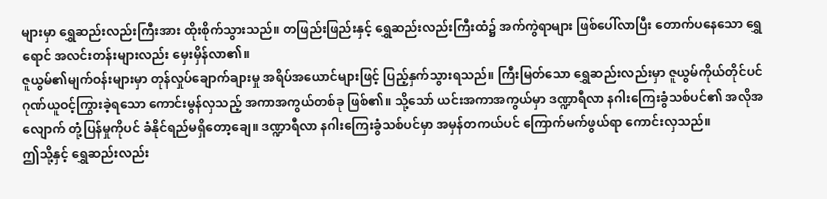များမှာ ရွှေဆည်းလည်းကြီးအား ထိုးစိုက်သွားသည်။ တဖြည်းဖြည်းနှင့် ရွှေဆည်းလည်းကြီးထံ၌ အက်ကွဲရာများ ဖြစ်ပေါ်လာပြီး တောက်ပနေသော ရွှေရောင် အလင်းတန်းများလည်း မှေးမှိန်လာ၏။
ဇူယွမ်၏မျက်ဝန်းများမှာ တုန်လှုပ်ချောက်ချားမှု အရိပ်အယောင်များဖြင့် ပြည့်နှက်သွားရသည်။ ကြီးမြတ်သော ရွှေဆည်းလည်းမှာ ဇူယွမ်ကိုယ်တိုင်ပင် ဂုဏ်ယူဝင့်ကြွားခဲ့ရသော ကောင်းမွန်လှသည့် အကာအကွယ်တစ်ခု ဖြစ်၏။ သို့သော် ယင်းအကာအကွယ်မှာ ဒဏ္ဍာရီလာ နဂါးကြေးခွံသစ်ပင်၏ အလိုအလျောက် တုံ့ပြန်မှုကိုပင် ခံနိုင်ရည်မရှိတော့ချေ။ ဒဏ္ဍာရီလာ နဂါးကြေးခွံသစ်ပင်မှာ အမှန်တကယ်ပင် ကြောက်မက်ဖွယ်ရာ ကောင်းလှသည်။
ဤသို့နှင့် ရွှေဆည်းလည်း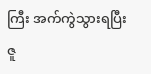ကြီး အက်ကွဲသွားရပြီး ဇူ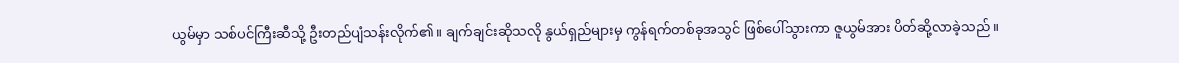ယွမ်မှာ သစ်ပင်ကြီးဆီသို့ ဦးတည်ပျံသန်းလိုက်၏။ ချက်ချင်းဆိုသလို နွယ်ရှည်များမှ ကွန်ရက်တစ်ခုအသွင် ဖြစ်ပေါ်သွားကာ ဇူယွမ်အား ပိတ်ဆို့လာခဲ့သည်။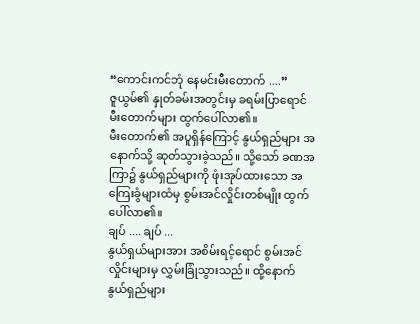“ကောင်းကင်ဘုံ နေမင်းမီးတောက် ....”
ဇူယွမ်၏ နှုတ်ခမ်းအတွင်းမှ ခရမ်းပြာရောင် မီးတောက်များ ထွက်ပေါ်လာ၏။
မီးတောက်၏ အပူရှိန်ကြောင့် နွယ်ရှည်များ အနောက်သို့ ဆုတ်သွားခဲ့သည်။ သို့သော် ခဏအကြာ၌ နွယ်ရှည်များကို ဖုံးအုပ်ထားသော အကြေးခွံများထံမှ စွမ်းအင်လှိုင်းတစ်မျိုး ထွက်ပေါ်လာ၏။
ချပ် .... ချပ် ...
နွယ်ရှယ်များအား အစိမ်းရင့်ရောင် စွမ်းအင်လှိုင်းများမှ လွှမ်းခြုံသွားသည်။ ထို့နောက် နွယ်ရှည်များ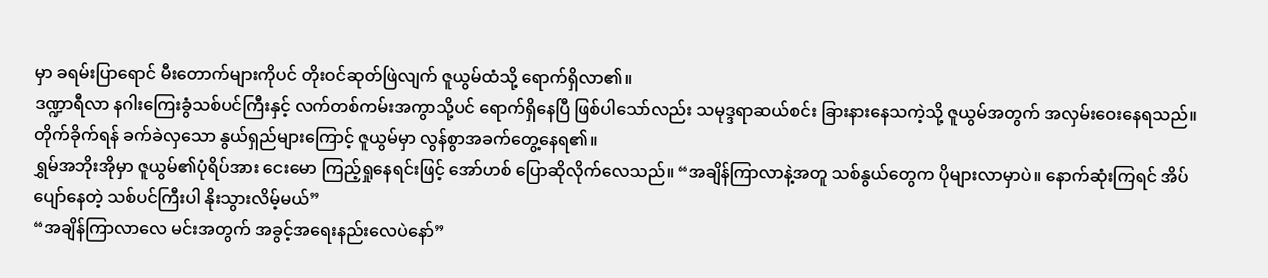မှာ ခရမ်းပြာရောင် မီးတောက်များကိုပင် တိုးဝင်ဆုတ်ဖြဲလျက် ဇူယွမ်ထံသို့ ရောက်ရှိလာ၏။
ဒဏ္ဍာရီလာ နဂါးကြေးခွံသစ်ပင်ကြီးနှင့် လက်တစ်ကမ်းအကွာသို့ပင် ရောက်ရှိနေပြီ ဖြစ်ပါသော်လည်း သမုဒ္ဒရာဆယ်စင်း ခြားနားနေသကဲ့သို့ ဇူယွမ်အတွက် အလှမ်းဝေးနေရသည်။
တိုက်ခိုက်ရန် ခက်ခဲလှသော နွယ်ရှည်များကြောင့် ဇူယွမ်မှာ လွန်စွာအခက်တွေ့နေရ၏။
ရွှမ်အဘိုးအိုမှာ ဇူယွမ်၏ပုံရိပ်အား ငေးမော ကြည့်ရှုနေရင်းဖြင့် အော်ဟစ် ပြောဆိုလိုက်လေသည်။ “အချိန်ကြာလာနဲ့အတူ သစ်နွယ်တွေက ပိုများလာမှာပဲ။ နောက်ဆုံးကြရင် အိပ်ပျော်နေတဲ့ သစ်ပင်ကြီးပါ နိုးသွားလိမ့်မယ်”
“အချိန်ကြာလာလေ မင်းအတွက် အခွင့်အရေးနည်းလေပဲနော်”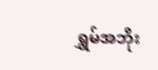ရွှမ်အဘိုး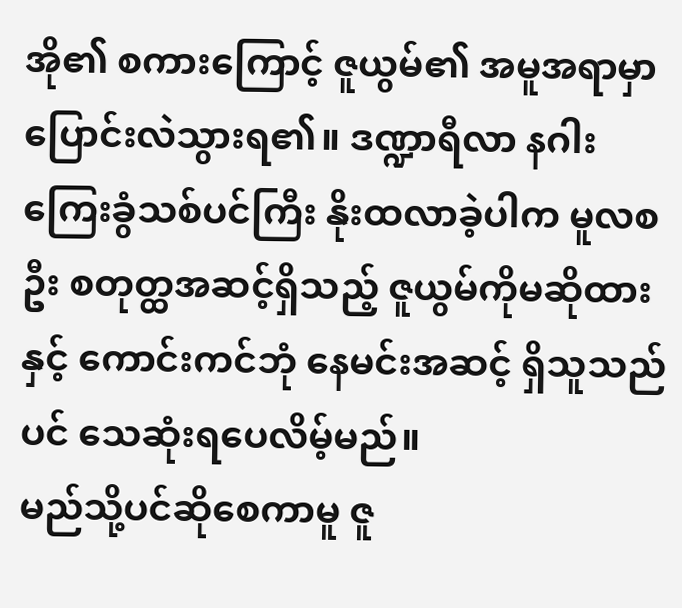အို၏ စကားကြောင့် ဇူယွမ်၏ အမူအရာမှာ ပြောင်းလဲသွားရ၏။ ဒဏ္ဍာရီလာ နဂါးကြေးခွံသစ်ပင်ကြီး နိုးထလာခဲ့ပါက မူလစဦး စတုတ္ထအဆင့်ရှိသည့် ဇူယွမ်ကိုမဆိုထားနှင့် ကောင်းကင်ဘုံ နေမင်းအဆင့် ရှိသူသည်ပင် သေဆုံးရပေလိမ့်မည်။
မည်သို့ပင်ဆိုစေကာမူ ဇူ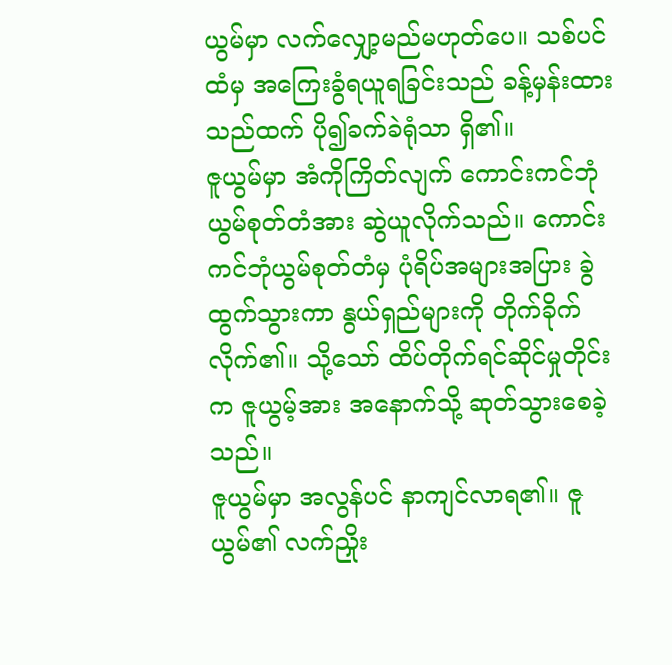ယွမ်မှာ လက်လျှော့မည်မဟုတ်ပေ။ သစ်ပင်ထံမှ အကြေးခွံရယူရခြင်းသည် ခန့်မှန်းထားသည်ထက် ပို၍ခက်ခဲရုံသာ ရှိ၏။
ဇူယွမ်မှာ အံကိုကြိတ်လျက် ကောင်းကင်ဘုံယွမ်စုတ်တံအား ဆွဲယူလိုက်သည်။ ကောင်းကင်ဘုံယွမ်စုတ်တံမှ ပုံရိပ်အများအပြား ခွဲထွက်သွားကာ နွယ်ရှည်များကို တိုက်ခိုက်လိုက်၏။ သို့သော် ထိပ်တိုက်ရင်ဆိုင်မှုတိုင်းက ဇူယွမ့်အား အနောက်သို့ ဆုတ်သွားစေခဲ့သည်။
ဇူယွမ်မှာ အလွန်ပင် နာကျင်လာရ၏။ ဇူယွမ်၏ လက်ညှိုး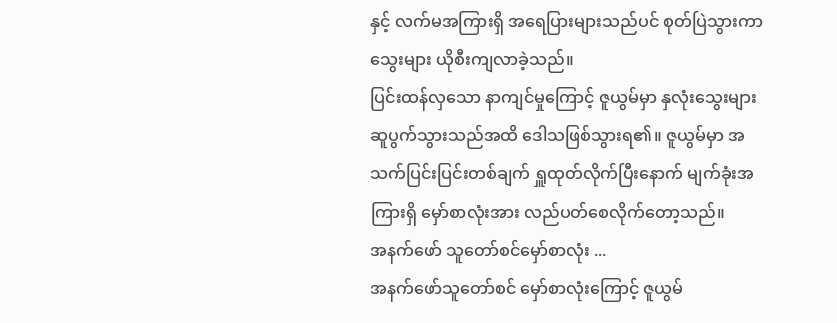နှင့် လက်မအကြားရှိ အရေပြားများသည်ပင် စုတ်ပြဲသွားကာ သွေးများ ယိုစီးကျလာခဲ့သည်။
ပြင်းထန်လှသော နာကျင်မှုကြောင့် ဇူယွမ်မှာ နှလုံးသွေးများ ဆူပွက်သွားသည်အထိ ဒေါသဖြစ်သွားရ၏။ ဇူယွမ်မှာ အသက်ပြင်းပြင်းတစ်ချက် ရှူထုတ်လိုက်ပြီးနောက် မျက်ခုံးအကြားရှိ မှော်စာလုံးအား လည်ပတ်စေလိုက်တော့သည်။
အနက်ဖော် သူတော်စင်မှော်စာလုံး ...
အနက်ဖော်သူတော်စင် မှော်စာလုံးကြောင့် ဇူယွမ်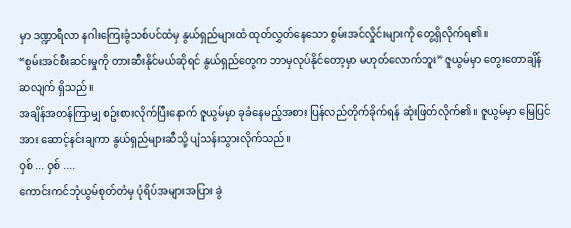မှာ ဒဏ္ဍာရီလာ နဂါးကြေးခွံသစ်ပင်ထံမှ နွယ်ရှည်များထံ ထုတ်လွှတ်နေသော စွမ်းအင်လှိုင်းများကို တွေ့ရှိလိုက်ရ၏။
“စွမ်းအင်စီးဆင်းမှုကို တားဆီးနိုင်မယ်ဆိုရင် နွယ်ရှည်တွေက ဘာမှလုပ်နိုင်တော့မှာ မဟုတ်လောက်ဘူး” ဇူယွမ်မှာ တွေးတောချိန်ဆလျက် ရှိသည်။
အချိန်အတန်ကြာမျှ စဥ်းစားလိုက်ပြီးနောက် ဇူယွမ်မှာ ခုခံနေမည့်အစား ပြန်လည်တိုက်ခိုက်ရန် ဆုံးဖြတ်လိုက်၏။ ဇူယွမ်မှာ မြေပြင်အား ဆောင့်နင်းချကာ နွယ်ရှည်များဆီသို့ ပျံသန်းသွားလိုက်သည်။
ဝှစ် ... ဝှစ် ....
ကောင်းကင်ဘုံယွမ်စုတ်တံမှ ပုံရိပ်အများအပြား ခွဲ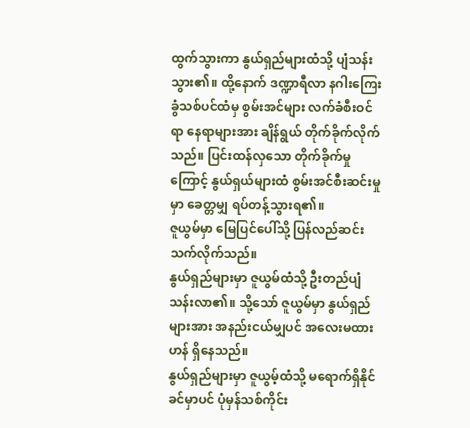ထွက်သွားကာ နွယ်ရှည်များထံသို့ ပျံသန်းသွား၏။ ထို့နောက် ဒဏ္ဍာရီလာ နဂါးကြေးခွံသစ်ပင်ထံမှ စွမ်းအင်များ လက်ခံစီးဝင်ရာ နေရာများအား ချိန်ရွယ် တိုက်ခိုက်လိုက်သည်။ ပြင်းထန်လှသော တိုက်ခိုက်မှုကြောင့် နွယ်ရှယ်များထံ စွမ်းအင်စီးဆင်းမှုမှာ ခေတ္တမျှ ရပ်တန့်သွားရ၏။
ဇူယွမ်မှာ မြေပြင်ပေါ်သို့ ပြန်လည်ဆင်းသက်လိုက်သည်။
နွယ်ရှည်များမှာ ဇူယွမ်ထံသို့ ဦးတည်ပျံသန်းလာ၏။ သို့သော် ဇူယွမ်မှာ နွယ်ရှည်များအား အနည်းငယ်မျှပင် အလေးမထားဟန် ရှိနေသည်။
နွယ်ရှည်များမှာ ဇူယွမ့်ထံသို့ မရောက်ရှိနိုင်ခင်မှာပင် ပုံမှန်သစ်ကိုင်း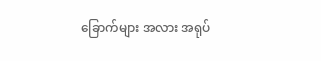ခြောက်များ အလား အရုပ်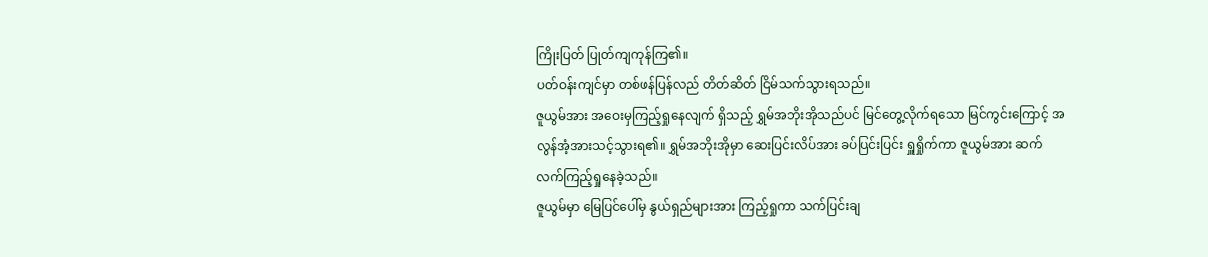ကြိုးပြတ် ပြုတ်ကျကုန်ကြ၏။
ပတ်ဝန်းကျင်မှာ တစ်ဖန်ပြန်လည် တိတ်ဆိတ် ငြိမ်သက်သွားရသည်။
ဇူယွမ်အား အဝေးမှကြည့်ရှုနေလျက် ရှိသည့် ရွှမ်အဘိုးအိုသည်ပင် မြင်တွေ့လိုက်ရသော မြင်ကွင်းကြောင့် အလွန်အံ့အားသင့်သွားရ၏။ ရွှမ်အဘိုးအိုမှာ ဆေးပြင်းလိပ်အား ခပ်ပြင်းပြင်း ရှူရှိုက်ကာ ဇူယွမ်အား ဆက်လက်ကြည့်ရှုနေခဲ့သည်။
ဇူယွမ်မှာ မြေပြင်ပေါ်မှ နွယ်ရှည်များအား ကြည့်ရှုကာ သက်ပြင်းချ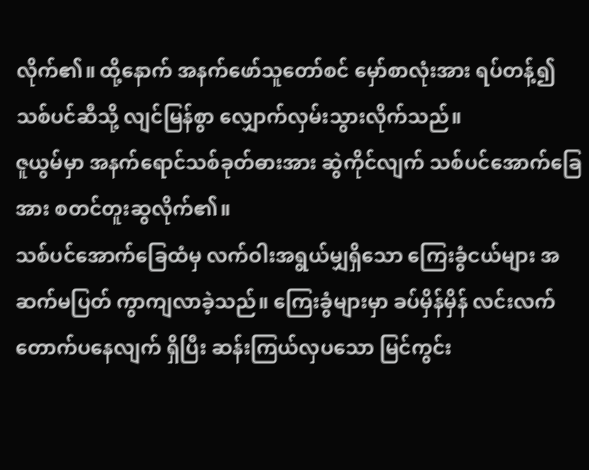လိုက်၏။ ထို့နောက် အနက်ဖော်သူတော်စင် မှော်စာလုံးအား ရပ်တန့်၍ သစ်ပင်ဆီသို့ လျင်မြန်စွာ လျှောက်လှမ်းသွားလိုက်သည်။
ဇူယွမ်မှာ အနက်ရောင်သစ်ခုတ်ဓားအား ဆွဲကိုင်လျက် သစ်ပင်အောက်ခြေအား စတင်တူးဆွလိုက်၏။
သစ်ပင်အောက်ခြေထံမှ လက်ဝါးအရွယ်မျှရှိသော ကြေးခွံငယ်များ အဆက်မပြတ် ကွာကျလာခဲ့သည်။ ကြေးခွံများမှာ ခပ်မှိန်မှိန် လင်းလက်တောက်ပနေလျက် ရှိပြီး ဆန်းကြယ်လှပသော မြင်ကွင်း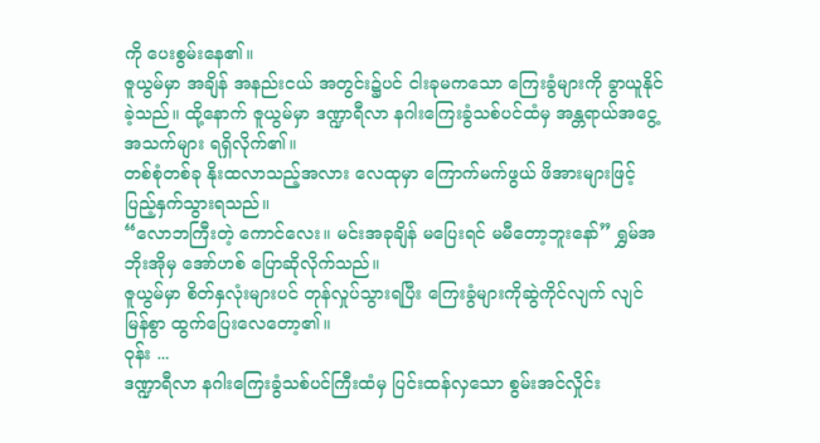ကို ပေးစွမ်းနေ၏။
ဇူယွမ်မှာ အချိန် အနည်းငယ် အတွင်း၌ပင် ငါးခုမကသော ကြေးခွံများကို ခွာယူနိုင်ခဲ့သည်။ ထို့နောက် ဇူယွမ်မှာ ဒဏ္ဍာရီလာ နဂါးကြေးခွံသစ်ပင်ထံမှ အန္တရာယ်အငွေ့အသက်များ ရရှိလိုက်၏။
တစ်စုံတစ်ခု နိုးထလာသည့်အလား လေထုမှာ ကြောက်မက်ဖွယ် ဖိအားများဖြင့် ပြည့်နှက်သွားရသည်။
“လောဘကြီးတဲ့ ကောင်လေး။ မင်းအခုချိန် မပြေးရင် မမီတော့ဘူးနော်” ရွှမ်အဘိုးအိုမှ အော်ဟစ် ပြောဆိုလိုက်သည်။
ဇူယွမ်မှာ စိတ်နှလုံးများပင် တုန်လှုပ်သွားရပြီး ကြေးခွံများကိုဆွဲကိုင်လျက် လျင်မြန်စွာ ထွက်ပြေးလေတော့၏။
ဝုန်း ...
ဒဏ္ဍာရီလာ နဂါးကြေးခွံသစ်ပင်ကြီးထံမှ ပြင်းထန်လှသော စွမ်းအင်လှိုင်း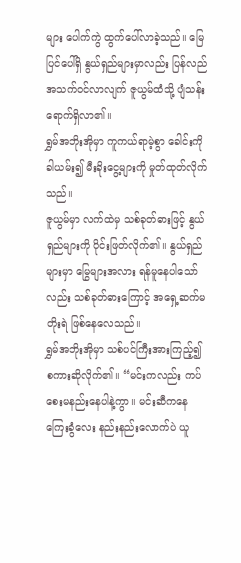များ ပေါက်ကွဲ ထွက်ပေါ်လာခဲ့သည်။ မြေပြင်ပေါ်ရှိ နွယ်ရှည်များမှာလည်း ပြန်လည်အသက်ဝင်လာလျက် ဇူယွမ်ထံသို့ ပျံသန်းရောက်ရှိလာ၏။
ရွှမ်အဘိုးအိုမှာ ကူကယ်ရာမဲ့စွာ ခေါင်းကိုခါယမ်း၍ မီးခိုးငွေ့များကို မှုတ်ထုတ်လိုက်သည်။
ဇူယွမ်မှာ လက်ထဲမှ သစ်ခုတ်ဓားဖြင့် နွယ်ရှည်များကို ပိုင်းဖြတ်လိုက်၏။ နွယ်ရှည်များမှာ မြွေများအလား ရန်မူနေပါသော်လည်း သစ်ခုတ်ဓားကြောင့် အရှေ့ဆက်မတိုးရဲ ဖြစ်နေလေသည်။
ရွှမ်အဘိုးအိုမှာ သစ်ပင်ကြီးအားကြည့်၍ စကားဆိုလိုက်၏။ “မင်းကလည်း ကပ်စေးမနည်းနေပါနဲ့ကွာ။ မင်းဆီကနေ ကြေးခွံလေး နည်းနည်းလောက်ပဲ ယူ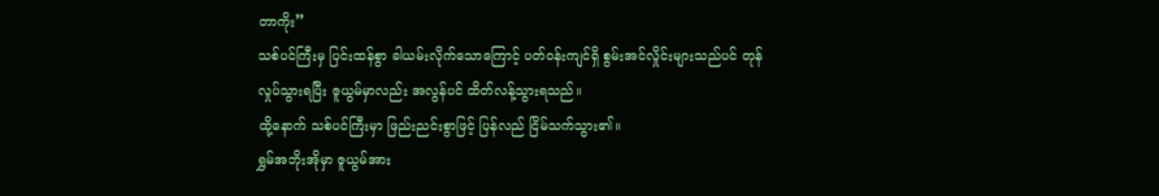တာကိုး”
သစ်ပင်ကြီးမှ ပြင်းထန်စွာ ခါယမ်းလိုက်သောကြောင့် ပတ်ဝန်းကျင်ရှိ စွမ်းအင်လှိုင်းများသည်ပင် တုန်လှုပ်သွားရပြီး ဇူယွမ်မှာလည်း အလွန်ပင် ထိတ်လန့်သွားရသည်။
ထို့နောက် သစ်ပင်ကြီးမှာ ဖြည်းညင်းစွာဖြင့် ပြန်လည် ငြိမ်သက်သွား၏။
ရွှမ်အဘိုးအိုမှာ ဇူယွမ်အား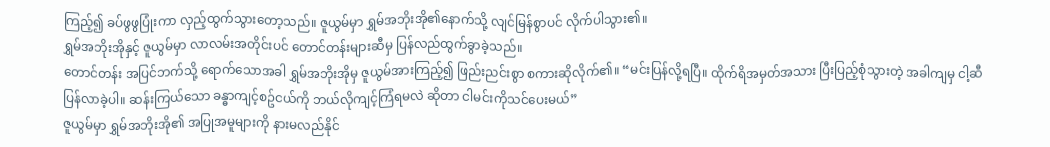ကြည့်၍ ခပ်ဖွဖွပြုံးကာ လှည့်ထွက်သွားတော့သည်။ ဇူယွမ်မှာ ရွှမ်အဘိုးအို၏နောက်သို့ လျင်မြန်စွာပင် လိုက်ပါသွား၏။
ရွှမ်အဘိုးအိုနှင့် ဇူယွမ်မှာ လာလမ်းအတိုင်းပင် တောင်တန်းများဆီမှ ပြန်လည်ထွက်ခွာခဲ့သည်။
တောင်တန်း အပြင်ဘက်သို့ ရောက်သောအခါ ရွှမ်အဘိုးအိုမှ ဇူယွမ်အားကြည့်၍ ဖြည်းညင်းစွာ စကားဆိုလိုက်၏။ “မင်းပြန်လို့ရပြီ။ ထိုက်ရိအမှတ်အသား ပြီးပြည့်စုံသွားတဲ့ အခါကျမှ ငါ့ဆီပြန်လာခဲ့ပါ။ ဆန်းကြယ်သော ခန္ဓာကျင့်စဥ်ငယ်ကို ဘယ်လိုကျင့်ကြံရမလဲ ဆိုတာ ငါမင်းကိုသင်ပေးမယ်”
ဇူယွမ်မှာ ရွှမ်အဘိုးအို၏ အပြုအမူများကို နားမလည်နိုင်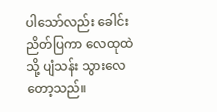ပါသော်လည်း ခေါင်းညိတ်ပြကာ လေထုထဲသို့ ပျံသန်း သွားလေတော့သည်။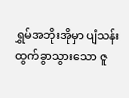ရွှမ်အဘိုးအိုမှာ ပျံသန်းထွက်ခွာသွားသော ဇူ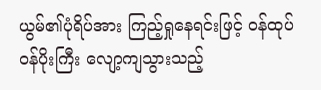ယွမ်၏ပုံရိပ်အား ကြည့်ရှုနေရင်းဖြင့် ဝန်ထုပ်ဝန်ပိုးကြီး လျော့ကျသွားသည့်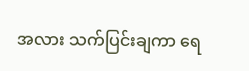အလား သက်ပြင်းချကာ ရေ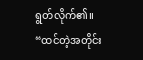ရွတ်လိုက်၏။
“ထင်တဲ့အတိုင်း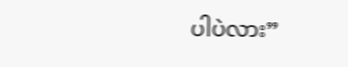ပါပဲလား”